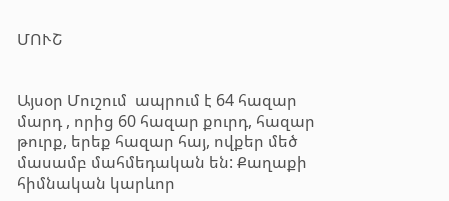ՄՈՒՇ


Այսօր Մուշում  ապրում է 64 հազար մարդ , որից 60 հազար քուրդ, հազար թուրք, երեք հազար հայ, ովքեր մեծ մասամբ մահմեդական են: Քաղաքի հիմնական կարևոր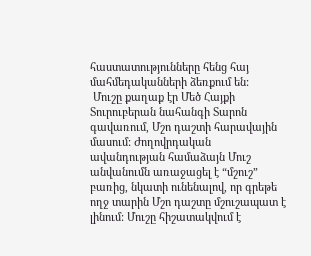հաստատությունները հենց հայ մահմեդականների ձեռքում են:
 Մուշը քաղաք էր Մեծ Հայքի Տուրուբերան նահանգի Տարոն գավառում, Մշո դաշտի հարավային մասում: Ժողովրդական ավանդության համաձայն Մուշ անվանումն առաջացել է “մշուշ” բառից, նկատի ունենալով, որ գրեթե ողջ տարին Մշո դաշտը մշուշապատ է լինում: Մուշը հիշատակվում է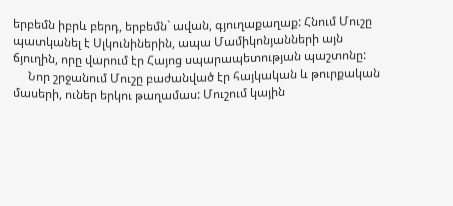երբեմն իբրև բերդ, երբեմն` ավան, գյուղաքաղաք: Հնում Մուշը պատկանել է Սլկունիներին, ապա Մամիկոնյանների այն ճյուղին, որը վարում էր Հայոց սպարապետության պաշտոնը:
     Նոր շրջանում Մուշը բաժանված էր հայկական և թուրքական մասերի, ուներ երկու թաղամաս: Մուշում կային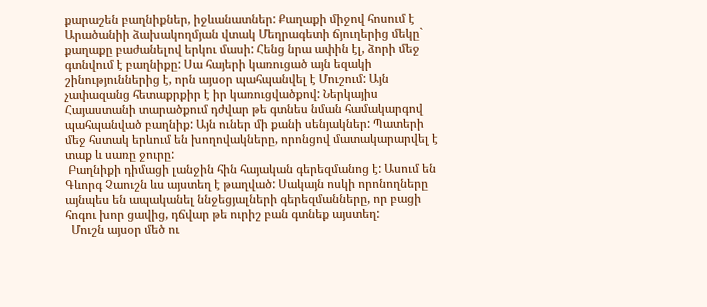քարաշեն բաղնիքներ, իջևանատներ: Քաղաքի միջով հոսում է Արածանիի ձախակողմյան վտակ Մեղրագետի ճյուղերից մեկը` քաղաքը բաժանելով երկու մասի: Հենց նրա ափին էլ, ձորի մեջ գտնվում է բաղնիքը: Սա հայերի կառուցած այն եզակի շինություններից է, որն այսօր պահպանվել է Մուշում: Այն չափազանց հետաքրքիր է իր կառուցվածքով: Ներկայիս Հայաստանի տարածքում դժվար թե գտնես նման համակարգով պահպանված բաղնիք: Այն ուներ մի քանի սենյակներ: Պատերի մեջ հստակ երևում են խողովակները, որոնցով մատակարարվել է տաք և սառը ջուրը:
 Բաղնիքի դիմացի լանջին հին հայական գերեզմանոց է: Ասում են Գևորգ Չաուշն ևս այստեղ է թաղված: Սակայն ոսկի որոնողները այնպես են ապականել ննջեցյալների գերեզմանները, որ բացի հոգու խոր ցավից, դճվար թե ուրիշ բան գտնեք այստեղ:
  Մուշն այսօր մեծ ու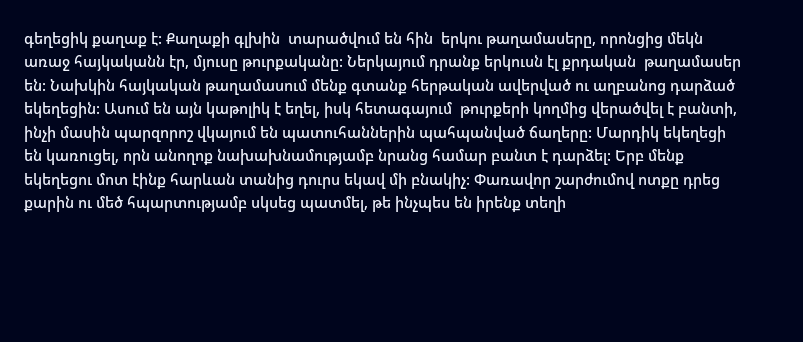գեղեցիկ քաղաք է: Քաղաքի գլխին  տարածվում են հին  երկու թաղամասերը, որոնցից մեկն առաջ հայկականն էր, մյուսը թուրքականը: Ներկայում դրանք երկուսն էլ քրդական  թաղամասեր են: Նախկին հայկական թաղամասում մենք գտանք հերթական ավերված ու աղբանոց դարձած եկեղեցին: Ասում են այն կաթոլիկ է եղել, իսկ հետագայում  թուրքերի կողմից վերածվել է բանտի, ինչի մասին պարզորոշ վկայում են պատուհաններին պահպանված ճաղերը: Մարդիկ եկեղեցի են կառուցել, որն անողոք նախախնամությամբ նրանց համար բանտ է դարձել: Երբ մենք եկեղեցու մոտ էինք հարևան տանից դուրս եկավ մի բնակիչ: Փառավոր շարժումով ոտքը դրեց քարին ու մեծ հպարտությամբ սկսեց պատմել, թե ինչպես են իրենք տեղի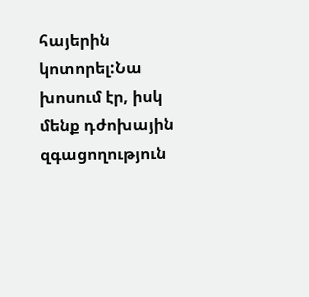հայերին կոտորել:Նա խոսում էր, իսկ մենք դժոխային զգացողություն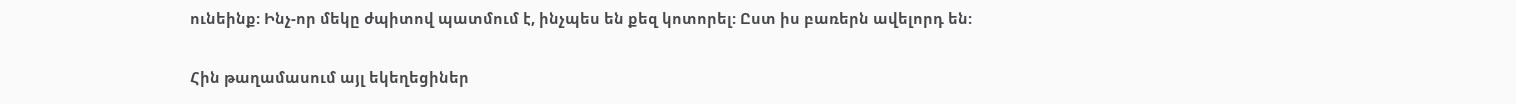ունեինք: Ինչ-որ մեկը ժպիտով պատմում է, ինչպես են քեզ կոտորել: Ըստ իս բառերն ավելորդ են:

Հին թաղամասում այլ եկեղեցիներ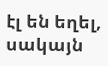էլ են եղել, սակայն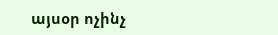այսօր ոչինչ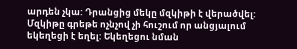արդեն չկա: Դրանցից մեկը մզկիթի է վերածվել: Մզկիթը գրեթե ոչնչով չի հուշում որ անցյալում եկեղեցի է եղել: Եկեղեցու նման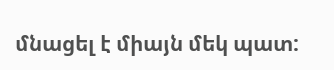մնացել է միայն մեկ պատ: